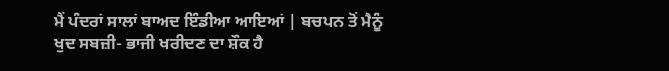ਮੈਂ ਪੰਦਰਾਂ ਸਾਲਾਂ ਬਾਅਦ ਇੰਡੀਆ ਆਇਆਂ | ਬਚਪਨ ਤੋਂ ਮੈਨੂੰ ਖੁਦ ਸਬਜ਼ੀ- ਭਾਜੀ ਖਰੀਦਣ ਦਾ ਸ਼ੌਕ ਹੈ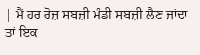| ਮੈਂ ਹਰ ਰੋਜ਼ ਸਬਜ਼ੀ ਮੰਡੀ ਸਬਜ਼ੀ ਲੈਣ ਜਾਂਦਾ ਤਾਂ ਇਕ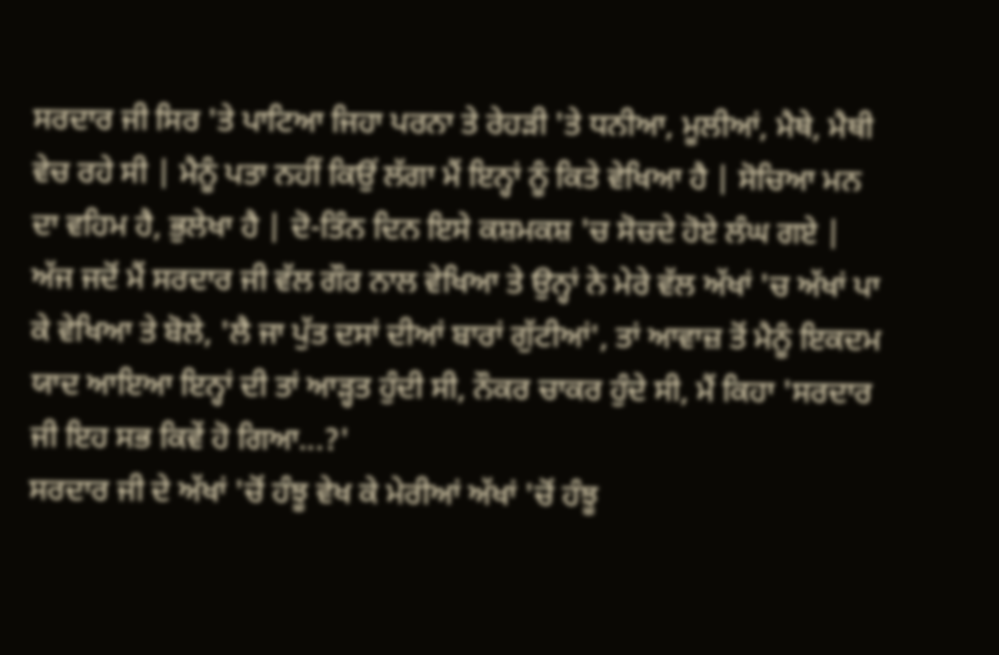ਸਰਦਾਰ ਜੀ ਸਿਰ 'ਤੇ ਪਾਟਿਆ ਜਿਹਾ ਪਰਨਾ ਤੇ ਰੇਹੜੀ 'ਤੇ ਧਨੀਆ, ਮੂਲੀਆਂ, ਮੈਥੇ, ਮੈਥੀ ਵੇਚ ਰਹੇ ਸੀ | ਮੈਨੂੰ ਪਤਾ ਨਹੀਂ ਕਿਉਂ ਲੱਗਾ ਮੈਂ ਇਨ੍ਹਾਂ ਨੂੰ ਕਿਤੇ ਵੇਖਿਆ ਹੈ | ਸੋਚਿਆ ਮਨ ਦਾ ਵਹਿਮ ਹੈ, ਭੁਲੇਖਾ ਹੈ | ਦੋ-ਤਿੰਨ ਦਿਨ ਇਸੇ ਕਸ਼ਮਕਸ਼ 'ਚ ਸੋਚਦੇ ਹੋਏ ਲੰਘ ਗਏ | ਅੱਜ ਜਦੋਂ ਮੈਂ ਸਰਦਾਰ ਜੀ ਵੱਲ ਗੌਰ ਨਾਲ ਵੇਖਿਆ ਤੇ ਉਨ੍ਹਾਂ ਨੇ ਮੇਰੇ ਵੱਲ ਅੱਖਾਂ 'ਚ ਅੱਖਾਂ ਪਾ ਕੇ ਵੇਖਿਆ ਤੇ ਬੋਲੇ, 'ਲੈ ਜਾ ਪੁੱਤ ਦਸਾਂ ਦੀਆਂ ਬਾਰਾਂ ਗੁੱਟੀਆਂ', ਤਾਂ ਆਵਾਜ਼ ਤੋਂ ਮੈਨੂੰ ਇਕਦਮ ਯਾਦ ਆਇਆ ਇਨ੍ਹਾਂ ਦੀ ਤਾਂ ਆੜ੍ਹਤ ਹੁੰਦੀ ਸੀ, ਨੌਕਰ ਚਾਕਰ ਹੁੰਦੇ ਸੀ, ਮੈਂ ਕਿਹਾ 'ਸਰਦਾਰ ਜੀ ਇਹ ਸਭ ਕਿਵੇਂ ਹੋ ਗਿਆ...?'
ਸਰਦਾਰ ਜੀ ਦੇ ਅੱਖਾਂ 'ਚੋਂ ਹੰਝੂ ਵੇਖ ਕੇ ਮੇਰੀਆਂ ਅੱਖਾਂ 'ਚੋਂ ਹੰਝੂ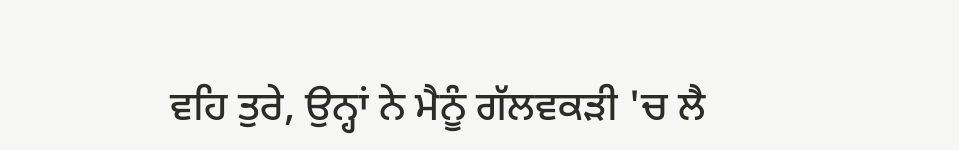ਵਹਿ ਤੁਰੇ, ਉਨ੍ਹਾਂ ਨੇ ਮੈਨੂੰ ਗੱਲਵਕੜੀ 'ਚ ਲੈ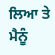ਲਿਆ ਤੇ ਮੈਨੂੰ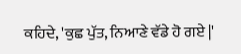ਕਹਿਦੇ, 'ਕੁਛ ਪੁੱਤ, ਨਿਆਣੇ ਵੱਡੇ ਹੋ ਗਏ |'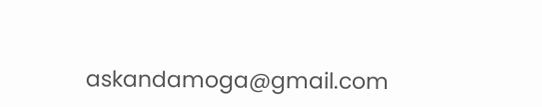askandamoga@gmail.com